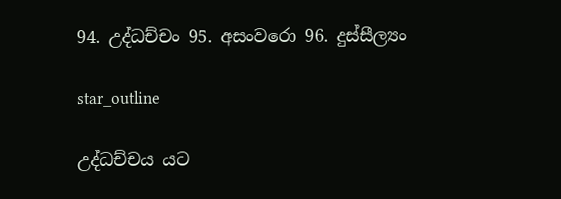94. උද්ධච්චං 95. අසංවරො 96. දුස්සීල්‍යං

star_outline

උද්ධච්චය යට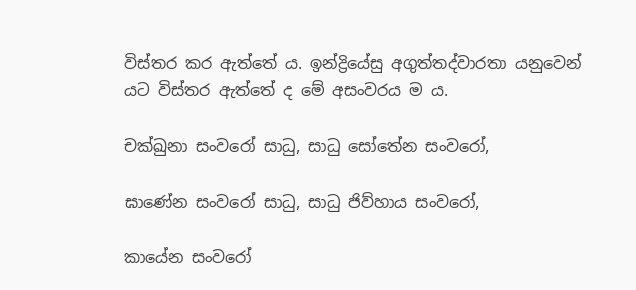විස්තර කර ඇත්තේ ය. ඉන්ද්‍රියේසු අගුත්තද්වාරතා යනුවෙන් යට විස්තර ඇත්තේ ද මේ අසංවරය ම ය.

චක්ඛුනා සංවරෝ සාධු, සාධු සෝතේන සංවරෝ,

ඝාණේන සංවරෝ සාධු, සාධු ජිව්හාය සංවරෝ,

කායේන සංවරෝ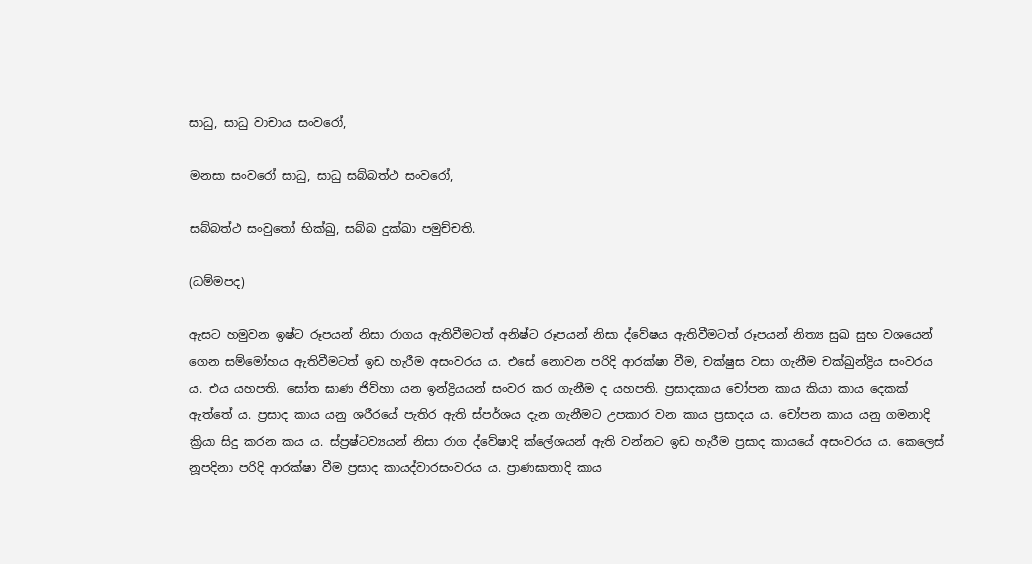සාධු, සාධු වාචාය සංවරෝ,

මනසා සංවරෝ සාධු, සාධු සබ්බත්ථ සංවරෝ,

සබ්බත්ථ සංවුතෝ භික්ඛු, සබ්බ දුක්ඛා පමුච්චති.

(ධම්මපද)

ඇසට හමුවන ඉෂ්ට රූපයන් නිසා රාගය ඇතිවීමටත් අනිෂ්ට රූපයන් නිසා ද්වේෂය ඇතිවීමටත් රූපයන් නිත්‍ය සුඛ සුභ වශයෙන් ගෙන සම්මෝහය ඇතිවීමටත් ඉඩ හැරීම අසංවරය ය. එසේ නොවන පරිදි ආරක්ෂා වීම, චක්ෂුස වසා ගැනීම චක්ඛුන්ද්‍රිය සංවරය ය. එය යහපති. සෝත ඝාණ ජිව්හා යන ඉන්ද්‍රියයන් සංවර කර ගැනීම ද යහපති. ප්‍ර‍සාදකාය චෝපන කාය කියා කාය දෙකක් ඇත්තේ ය. ප්‍ර‍සාද කාය යනු ශරීරයේ පැතිර ඇති ස්පර්ශය දැන ගැනීමට උපකාර වන කාය ප්‍ර‍සාදය ය. චෝපන කාය යනු ගමනාදි ක්‍රියා සිදු කරන කය ය. ස්ප්‍ර‍ෂ්ටව්‍යයන් නිසා රාග ද්වේෂාදි ක්ලේශයන් ඇති වන්නට ඉඩ හැරීම ප්‍ර‍සාද කායයේ අසංවරය ය. කෙලෙස් නූපදිනා පරිදි ආරක්ෂා වීම ප්‍ර‍සාද කායද්වාරසංවරය ය. ප්‍රාණඝාතාදි කාය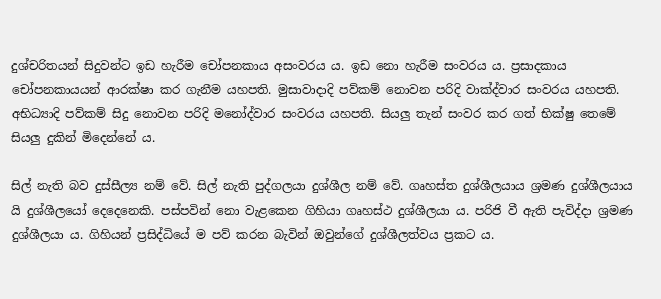දුශ්චරිතයන් සිදුවන්ට ඉඩ හැරීම චෝපනකාය අසංවරය ය. ඉඩ නො හැරීම සංවරය ය. ප්‍ර‍සාදකාය චෝපනකායයන් ආරක්ෂා කර ගැනීම යහපති. මුසාවාදාදි පව්කම් නොවන පරිදි වාක්ද්වාර සංවරය යහපති. අභිධ්‍යාදි පව්කම් සිදු නොවන පරිදි මනෝද්වාර සංවරය යහපති. සියලු තැන් සංවර කර ගත් භික්ෂු තෙමේ සියලු දුකින් මිදෙන්නේ ය.

සිල් නැති බව දුස්සීල්‍ය නම් වේ. සිල් නැති පුද්ගලයා දුශ්ශීල නම් වේ. ගෘහස්ත දුශ්ශීලයාය ශ්‍ර‍මණ දුශ්ශීලයාය යි දුශ්ශීලයෝ දෙදෙනෙකි. පස්පවින් නො වැළකෙන ගිහියා ගෘහස්ථ දුශ්ශීලයා ය. පරිජි වී ඇති පැවිද්දා ශ්‍රමණ දුශ්ශීලයා ය. ගිහියන් ප්‍ර‍සිද්ධියේ ම පව් කරන බැවින් ඔවුන්ගේ දුශ්ශීලත්වය‍ ප්‍ර‍කට ය.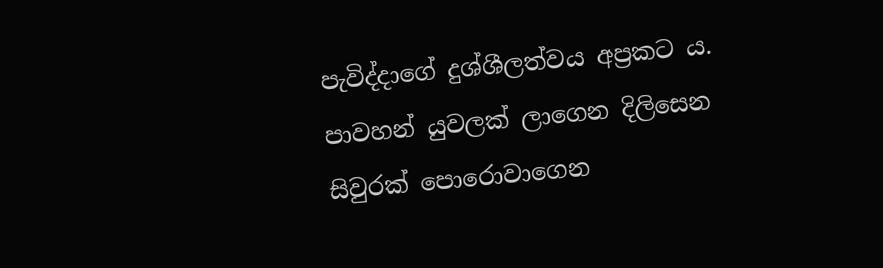පැවිද්දාගේ දුශ්ශීලත්වය අප්‍ර‍කට ය. පාවහන් යුවලක් ලාගෙන දිලිසෙන සිවුරක් පොරොවාගෙන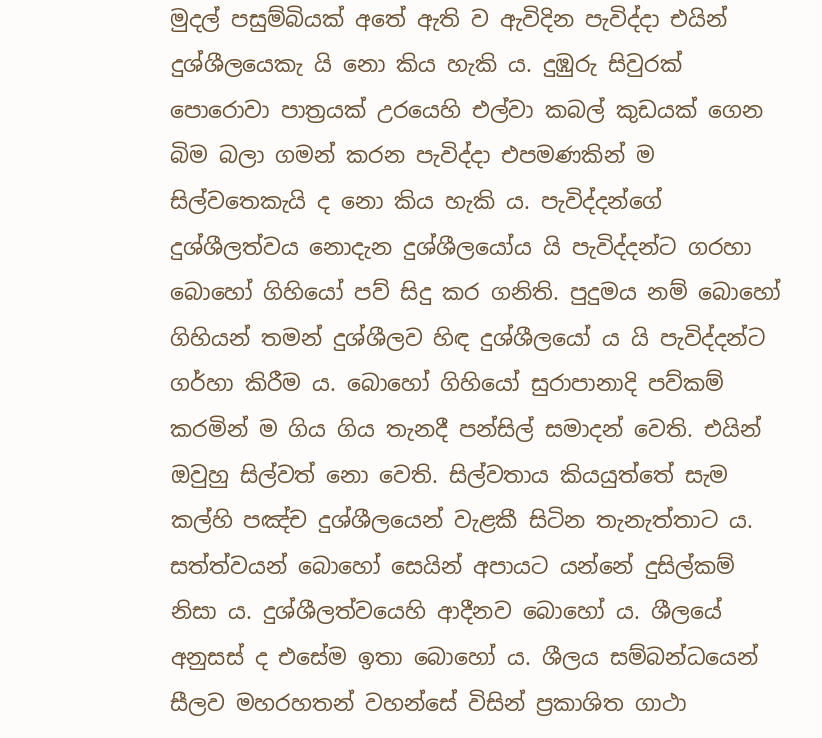මුදල් පසුම්බියක් අතේ ඇති ව ඇවිදින පැවිද්දා එයින් දුශ්ශීලයෙකැ යි නො කිය හැකි ය. දුඹුරු සිවුරක් පොරොවා පාත්‍ර‍යක් උරයෙහි එල්වා කබල් කුඩයක් ගෙන බිම බලා ගමන් කරන පැවිද්දා එපමණකින් ම සිල්වතෙකැයි ද නො කිය හැකි ය. පැවිද්දන්ගේ දුශ්ශීලත්වය නොදැන දුශ්ශීලයෝය යි පැවිද්දන්ට ගරහා බොහෝ ගිහියෝ පව් සිදු කර ගනිති. පුදුමය නම් බොහෝ ගිහියන් තමන් දුශ්ශීලව හිඳ දුශ්ශීලයෝ ය යි පැවිද්දන්ට ගර්හා කිරීම ය. බොහෝ ගිහියෝ සුරාපානාදි පව්කම් කරමින් ම ගිය ගිය තැනදී පන්සිල් සමාදන් වෙති. එයින් ඔවුහු සිල්වත් නො වෙති. සිල්වතාය කියයුත්තේ සැම කල්හි පඤ්ච දුශ්ශීලයෙන් වැළකී සිටින තැනැත්තාට ය. සත්ත්වයන් බොහෝ සෙයින් අපායට යන්නේ දුසිල්කම් නිසා ය. දුශ්ශීලත්වයෙහි ආදීනව බොහෝ ය. ශීලයේ අනුසස් ද එසේම ඉතා බොහෝ ය. ශීලය සම්බන්ධයෙන් සීලව මහරහතන් වහන්සේ විසින් ප්‍ර‍කාශිත ගාථා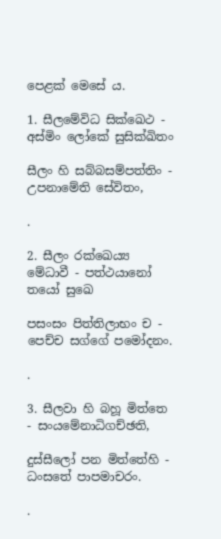පෙළක් මෙසේ ය.

1. සීලමේවිධ සික්ඛෙථ - අස්මිං ලෝකේ සුසික්ඛිතං

සීලං හි සබ්බසම්පත්තිං - උපනාමේති සේවිතං,

.

2. සීලං රක්ඛෙය්‍ය මේධාවී - පත්ථයානෝ තයෝ සුඛෙ

පසංසං පිත්තිලාභං ච - පෙච්ච සග්ගේ පමෝදනං.

.

3. සීලවා හි බහූ මිත්තෙ - සංයමේනාධිගච්ඡති,

දුස්සීලෝ පන මිත්තේහි - ධංසතේ පාපමාචරං.

.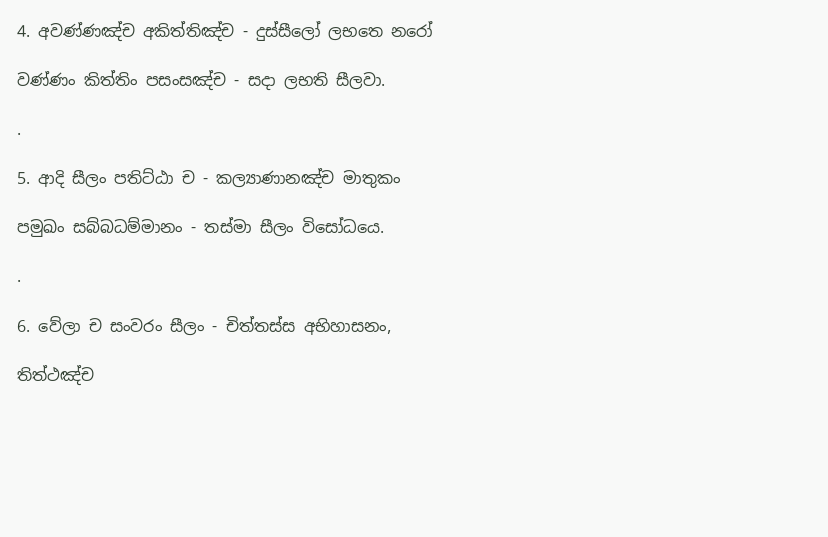4. අවණ්ණඤ්ච අකිත්තිඤ්ච - දුස්සීලෝ ලභතෙ නරෝ

වණ්ණං කිත්තිං පසංසඤ්ච - සදා ලභති සීලවා.

.

5. ආදි සීලං පතිට්ඨා ච - කල්‍යාණානඤ්ච මාතුකං

පමුඛං සබ්බධම්මානං - තස්මා සීලං විසෝධයෙ.

.

6. වේලා ච සංවරං සීලං - චිත්තස්ස අභිහාසනං,

තිත්ථඤ්ච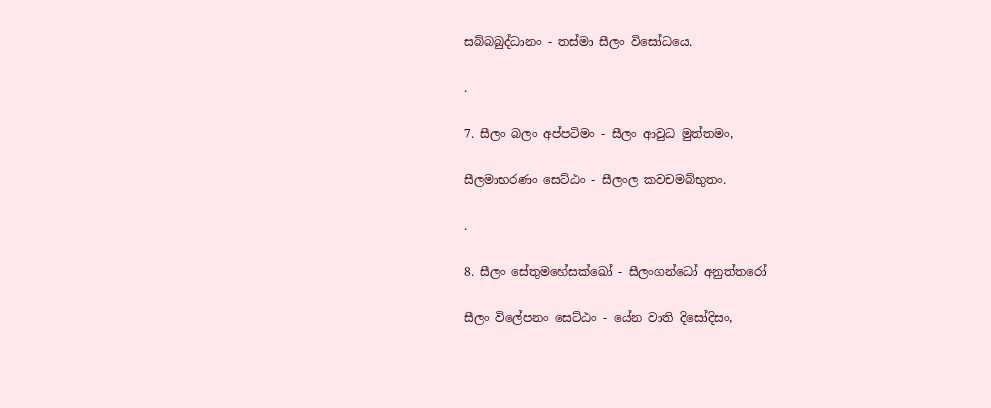සබ්බබුද්ධානං - තස්මා සීලං විසෝධයෙ.

.

7. සීලං බලං අප්පටිමං - සීලං ආවුධ මුත්තමං,

සීලමාභරණං සෙට්ඨං - සීලංල කවචමබ්භුතං.

.

8. සීලං සේතුමහේසක්ඛෝ - සීලංගන්ධෝ අනුත්තරෝ

සීලං විලේපනං සෙට්ඨං - යේන වාති දිසෝදිසං,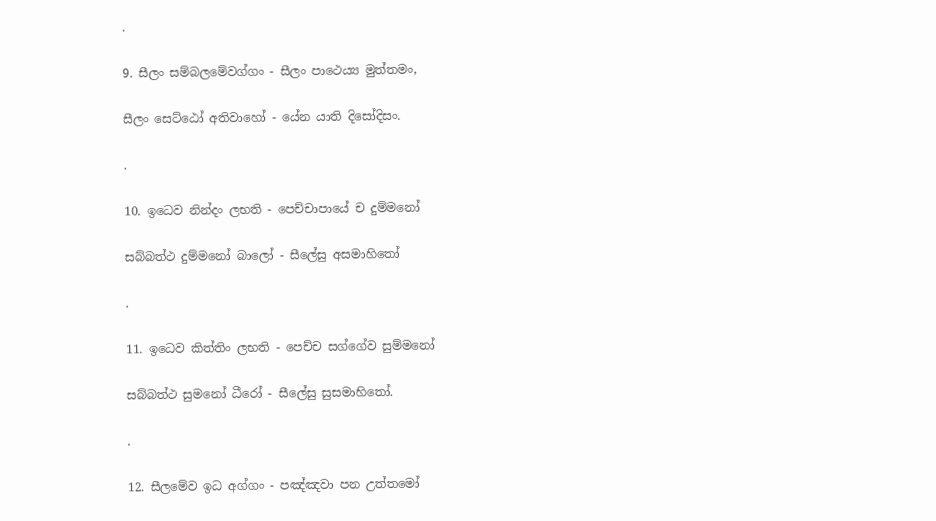.

9. සීලං සම්බලමේවග්ගං - සීලං පාථෙය්‍ය මුත්තමං,

සීලං සෙට්ඨෝ අතිවාහෝ - යේන යාති දිසෝදිසං.

.

10. ඉධෙව නින්දං ලභති - පෙච්චාපායේ ච දුම්මනෝ

සබ්බත්ථ දුම්මනෝ බාලෝ - සීලේසු අසමාහිතෝ

.

11. ඉධෙව කිත්තිං ලභති - පෙච්ච සග්ගේව සුම්මනෝ

සබ්බත්ථ සුමනෝ ධීරෝ - සීලේසු සුසමාහිතෝ.

.

12. සීලමේව ඉධ අග්ගං - පඤ්ඤවා පන උත්තමෝ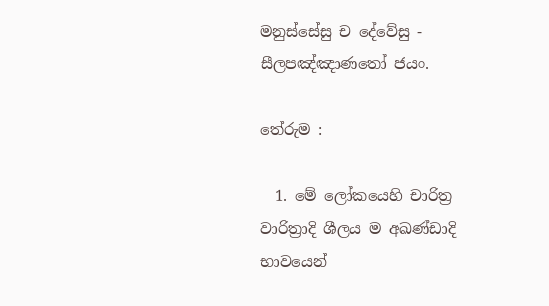මනුස්සේසු ච දේවේසු - සීලපඤ්ඤාණතෝ ජයං.

තේරුම :

  1. මේ ලෝකයෙහි චාරිත්‍ර‍ වාරිත්‍රාදි ශීලය ම අඛණ්ඩාදි භාවයෙන්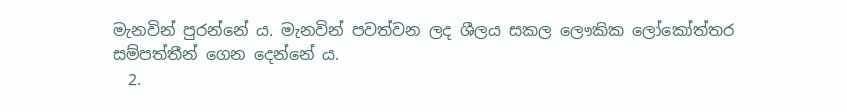මැනවින් පුරන්නේ ය. මැනවින් පවත්වන ලද ශීලය සකල ලෞකික ලෝකෝත්තර සම්පත්තීන් ගෙන දෙන්නේ ය.
  2.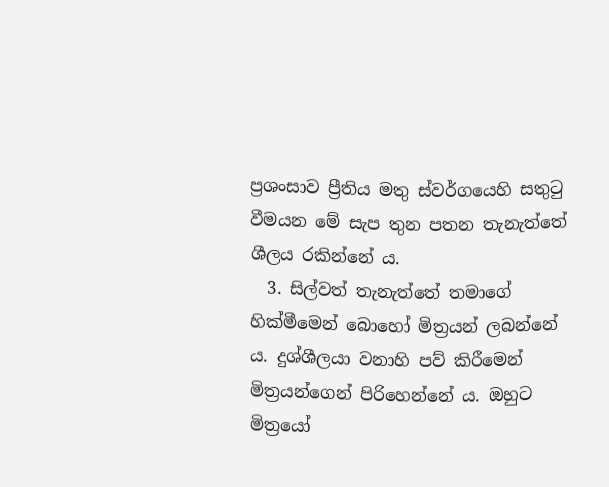ප්‍ර‍ශංසාව ප්‍රීතිය මතු ස්වර්ගයෙහි සතුටු වීමයන මේ සැප තුන පතන තැනැත්තේ ශීලය රකින්නේ ය.
  3. සිල්වත් තැනැත්තේ තමාගේ හික්මීමෙන් බොහෝ මිත්‍රයන් ලබන්නේ ය. දුශ්ශීලයා වනාහි පව් කිරීමෙන් මිත්‍ර‍යන්ගෙන් පිරිහෙන්නේ ය. ඔහුට මිත්‍රයෝ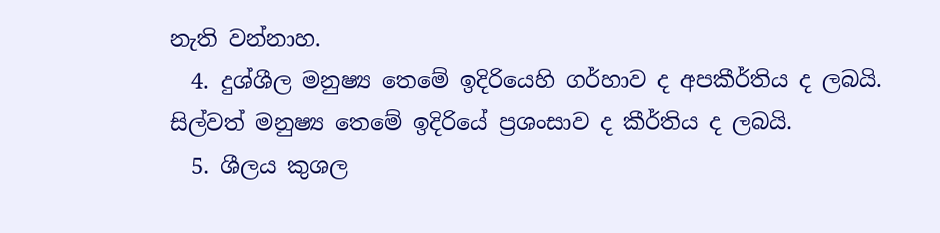නැති වන්නාහ.
  4. දුශ්ශීල මනුෂ්‍ය තෙමේ ඉදිරියෙහි ගර්හාව ද අපකීර්තිය ද ලබයි. සිල්වත් මනුෂ්‍ය තෙමේ ඉදිරියේ ප්‍ර‍ශංසාව ද කීර්තිය ද ලබයි.
  5. ශීලය කුශල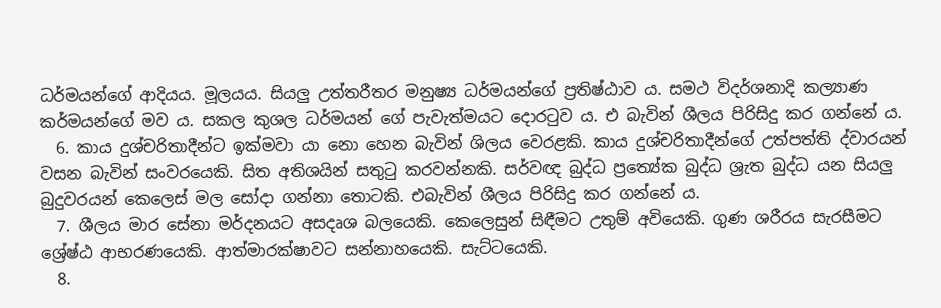ධර්මයන්ගේ ආදියය. මූලයය. සියලු උත්තරීතර මනුෂ්‍ය ධර්මයන්ගේ ප්‍ර‍තිෂ්ඨාව ය. සමථ විදර්ශනාදි කල්‍යාණ කර්මයන්ගේ මව ය. සකල කුශල ධර්මයන් ගේ පැවැත්මයට දොරටුව ය. එ බැවින් ශීලය පිරිසිදු කර ගන්නේ ය.
  6. කාය දුශ්චරිතාදීන්ට ඉක්මවා යා නො හෙන බැවින් ශිලය වෙරළකි. කාය දුශ්චරිතාදීන්ගේ උත්පත්ති ද්වාරයන් වසන බැවින් සංවරයෙකි. සිත අතිශයින් සතුටු කරවන්නකි. සර්වඥ බුද්ධ ප්‍රත්‍යේක බුද්ධ ශ්‍රැත බුද්ධ යන සියලු බුදුවරයන් කෙලෙස් මල සෝදා ගන්නා තොටකි. එබැවින් ශීලය පිරිසිදු කර ගන්නේ ය.
  7. ශීලය මාර සේනා මර්දනයට අසදෘශ බලයෙකි. කෙලෙසුන් සිඳීමට උතුම් අවියෙකි. ගුණ ශරීරය සැරසීමට ශ්‍රේෂ්ඨ ආභරණයෙකි. ආත්මාරක්ෂාවට සන්නාහයෙකි. සැට්ටයෙකි.
  8.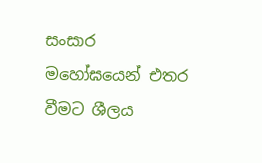සංසාර මහෝඝයෙන් එතර වීමට ශීලය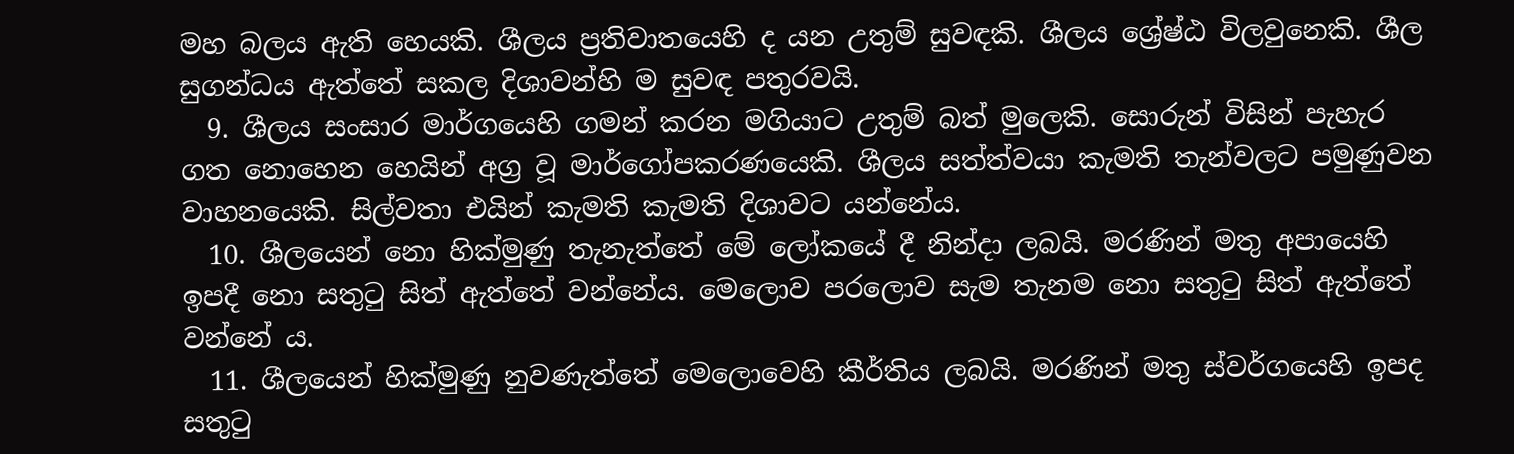මහ බලය ඇති හෙයකි. ශීලය ප්‍ර‍තිවාතයෙහි ද යන උතුම් සුවඳකි. ශීලය ශ්‍රේෂ්ඨ විලවුනෙකි. ශීල සුගන්ධය ඇත්තේ සකල දිශාවන්හි ම සුවඳ පතුරවයි.
  9. ශීලය සංසාර මාර්ගයෙහි ගමන් කරන මගියාට උතුම් බත් මුලෙකි. සොරුන් විසින් පැහැර ගත නොහෙන හෙයින් අග්‍ර‍ වූ මාර්ගෝපකරණයෙකි. ශීලය සත්ත්වයා කැමති තැන්වලට පමුණුවන වාහනයෙකි. සිල්වතා එයින් කැමති කැමති දිශාවට යන්නේය.
  10. ශීලයෙන් නො හික්මුණු තැනැත්තේ මේ ලෝකයේ දී නින්දා ලබයි. මරණින් මතු අපායෙහි ඉපදී නො සතුටු සිත් ඇත්තේ වන්නේය. මෙලොව පරලොව සැම තැනම නො සතුටු සිත් ඇත්තේ වන්නේ ය.
  11. ශීලයෙන් හික්මුණු නුවණැත්තේ මෙලොවෙහි කීර්තිය ලබයි. මරණින් මතු ස්වර්ගයෙහි ඉපද සතුටු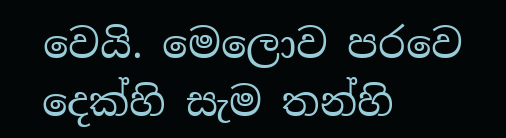වෙයි. මෙලොව පරවෙ දෙක්හි සැම තන්හි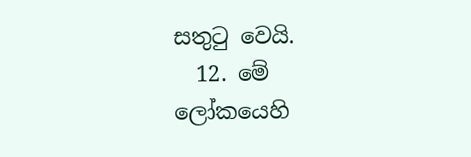සතුටු වෙයි.
  12. මේ ලෝකයෙහි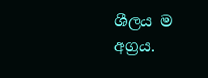ශීලය ම අග්‍ර‍ය.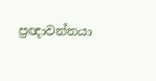ප්‍ර‍ඥාවන්තයා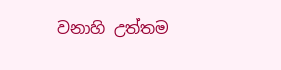වනාහි උත්තම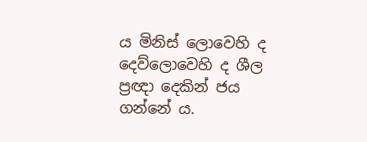ය මිනිස් ලොවෙහි ද දෙව්ලොවෙහි ද ශීල ප්‍ර‍ඥා දෙකින් ජය ගන්නේ ය.